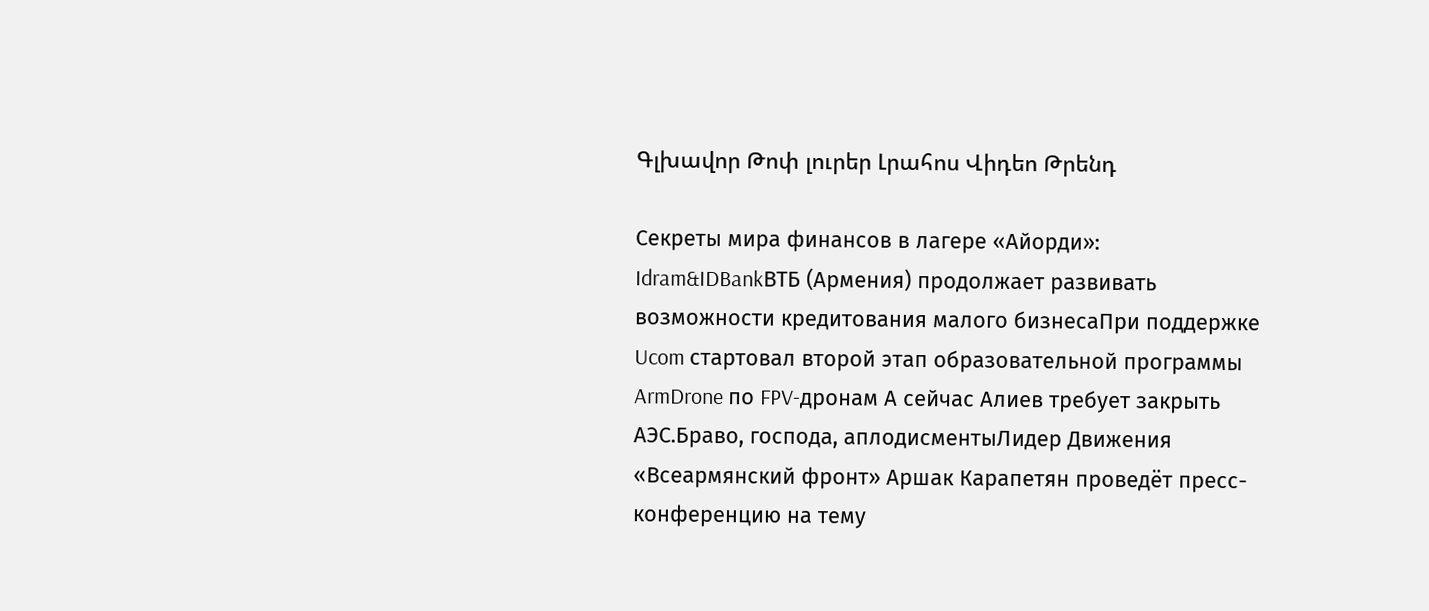Գլխավոր Թոփ լուրեր Լրահոս Վիդեո Թրենդ

Секреты мира финансов в лагере «Айорди»: Idram&IDBankВТБ (Армения) продолжает развивать возможности кредитования малого бизнесаПри поддержке Ucom стартовал второй этап образовательной программы ArmDrone по FPV-дронам А сейчас Алиев требует закрыть АЭС.Браво, господа, аплодисментыЛидер Движения «Всеармянский фронт» Аршак Карапетян проведёт пресс-конференцию на тему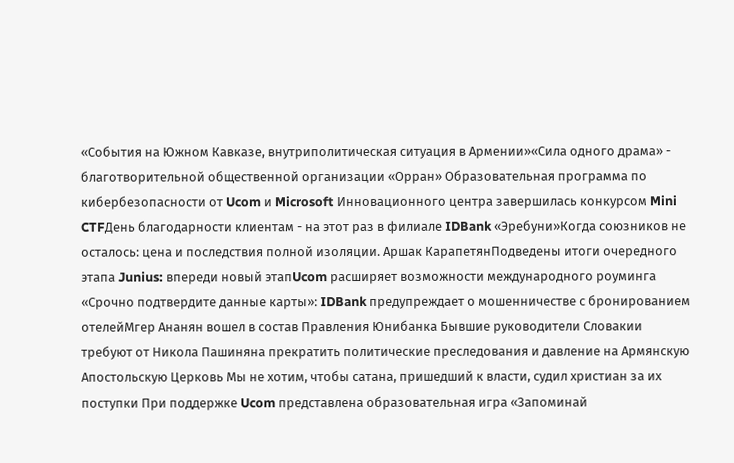«События на Южном Кавказе, внутриполитическая ситуация в Армении»«Сила одного драма» - благотворительной общественной организации «Орран» Образовательная программа по кибербезопасности от Ucom и Microsoft Инновационного центра завершилась конкурсом Mini CTFДень благодарности клиентам - на этот раз в филиале IDBank «Эребуни»Когда союзников не осталось: цена и последствия полной изоляции. Аршак КарапетянПодведены итоги очередного этапа Junius: впереди новый этапUcom расширяет возможности международного роуминга «Срочно подтвердите данные карты»: IDBank предупреждает о мошенничестве с бронированием отелейМгер Ананян вошел в состав Правления Юнибанка Бывшие руководители Словакии требуют от Никола Пашиняна прекратить политические преследования и давление на Армянскую Апостольскую Церковь Мы не хотим, чтобы сатана, пришедший к власти, судил христиан за их поступки При поддержке Ucom представлена образовательная игра «Запоминай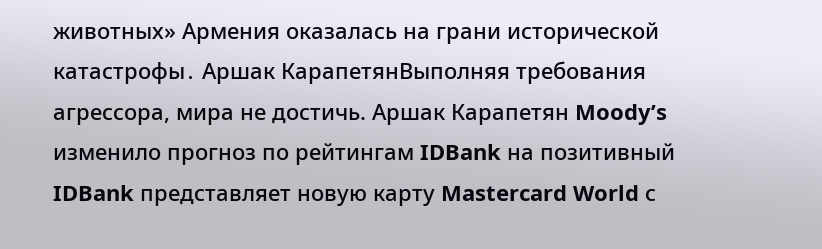животных» Армения оказалась на грани исторической катастрофы․ Аршак КарапетянВыполняя требования агрессора, мира не достичь. Аршак Карапетян Moody’s изменило прогноз по рейтингам IDBank на позитивный IDBank представляет новую карту Mastercard World с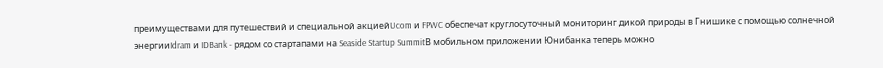преимуществами для путешествий и специальной акциейUcom и FPWC обеспечат круглосуточный мониторинг дикой природы в Гнишике с помощью солнечной энергииIdram и IDBank - рядом со стартапами на Seaside Startup SummitВ мобильном приложении Юнибанка теперь можно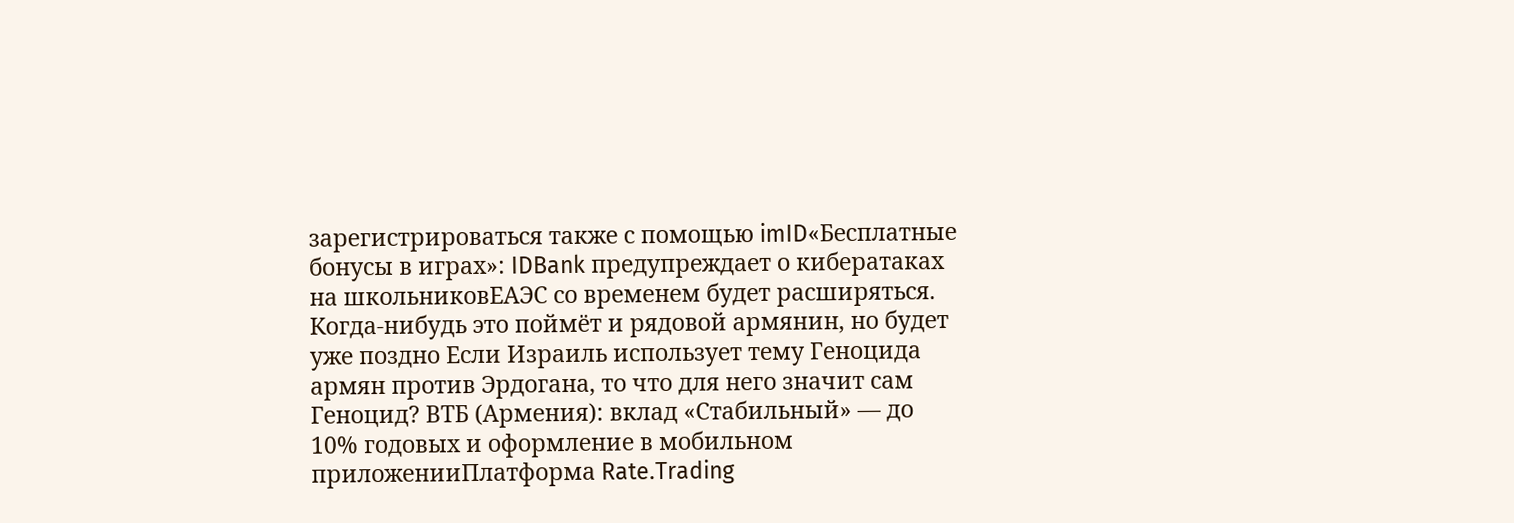зарегистрироваться также с помощью imID«Бесплатные бонусы в играх»: IDBank предупреждает о кибератаках на школьниковЕАЭС со временем будет расширяться. Когда-нибудь это поймёт и рядовой армянин, но будет уже поздно Если Израиль использует тему Геноцида армян против Эрдогана, то что для него значит сам Геноцид? ВТБ (Армения): вклад «Стабильный» — до 10% годовых и оформление в мобильном приложенииПлатформа Rate.Trading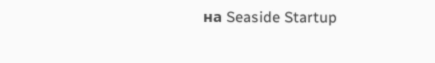на Seaside Startup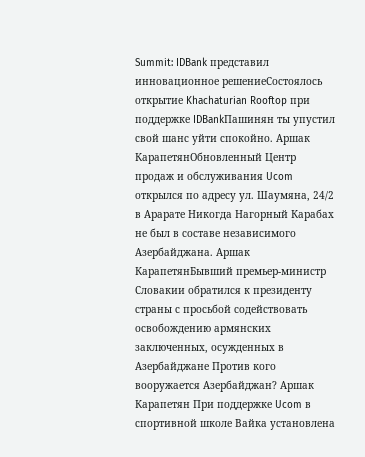Summit: IDBank представил инновационное решениеСостоялось открытие Khachaturian Rooftop при поддержке IDBankПашинян ты упустил свой шанс уйти спокойно. Аршак КарапетянОбновленный Центр продаж и обслуживания Ucom открылся по адресу ул. Шаумяна, 24/2 в Арарате Никогда Нагорный Карабах не был в составе независимого Азербайджана. Аршак КарапетянБывший премьер-министр Словакии обратился к президенту страны с просьбой содействовать освобождению армянских заключенных, осужденных в Азербайджане Против кого вооружается Азербайджан? Аршак Карапетян При поддержке Ucom в спортивной школе Вайка установлена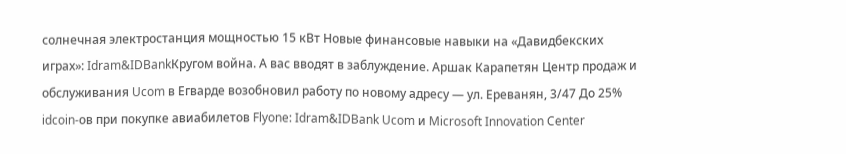солнечная электростанция мощностью 15 кВт Новые финансовые навыки на «Давидбекских играх»: Idram&IDBankКругом война. А вас вводят в заблуждение. Аршак Карапетян Центр продаж и обслуживания Ucom в Егварде возобновил работу по новому адресу — ул. Ереванян, 3/47 До 25% idcoin-ов при покупке авиабилетов Flyone: Idram&IDBank Ucom и Microsoft Innovation Center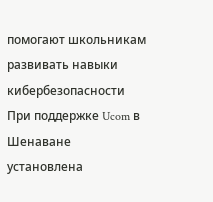помогают школьникам развивать навыки кибербезопасности При поддержке Ucom в Шенаване установлена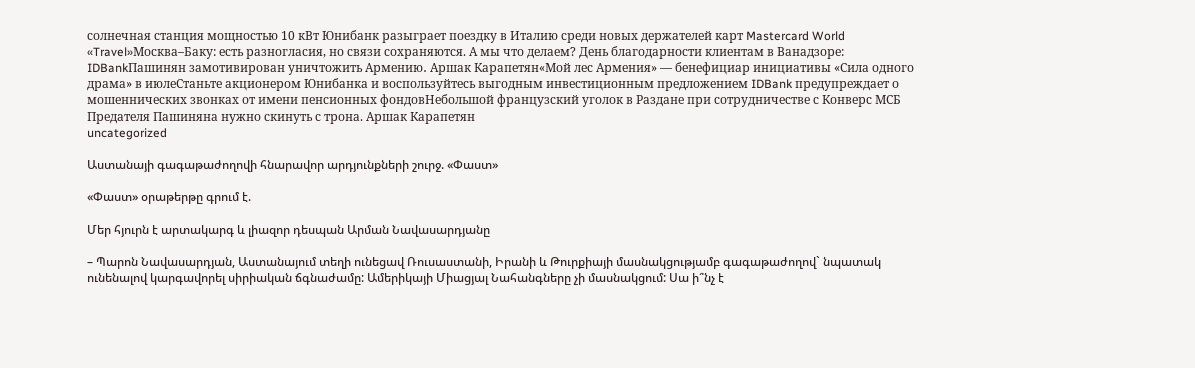солнечная станция мощностью 10 кВт Юнибанк разыграет поездку в Италию среди новых держателей карт Mastercard World «Travel»Москва–Баку: есть разногласия, но связи сохраняются. А мы что делаем? День благодарности клиентам в Ванадзоре: IDBankПашинян замотивирован уничтожить Армению․ Аршак Карапетян«Мой лес Армения» — бенефициар инициативы «Сила одного драма» в июлеСтаньте акционером Юнибанка и воспользуйтесь выгодным инвестиционным предложением IDBank предупреждает о мошеннических звонках от имени пенсионных фондовНебольшой французский уголок в Раздане при сотрудничестве с Конверс МСБ Предателя Пашиняна нужно скинуть с трона. Аршак Карапетян
uncategorized

Աստանայի գագաթաժողովի հնարավոր արդյունքների շուրջ. «Փաստ»

«Փաստ» օրաթերթը գրում է.

Մեր հյուրն է արտակարգ և լիազոր դեսպան Արման Նավասարդյանը

– Պարոն Նավասարդյան, Աստանայում տեղի ունեցավ Ռուսաստանի, Իրանի և Թուրքիայի մասնակցությամբ գագաթաժողով` նպատակ ունենալով կարգավորել սիրիական ճգնաժամը: Ամերիկայի Միացյալ Նահանգները չի մասնակցում: Սա ի՞նչ է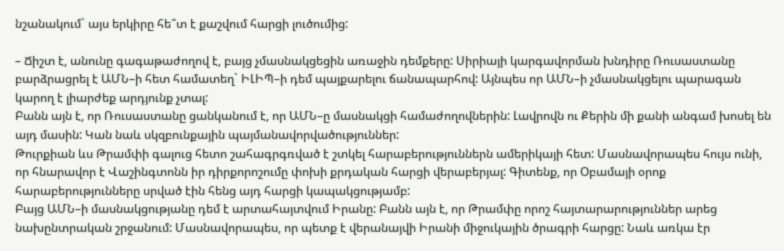նշանակում` այս երկիրը հե՞տ է քաշվում հարցի լուծումից:

– Ճիշտ է, անունը գագաթաժողով է, բայց չմասնակցեցին առաջին դեմքերը: Սիրիայի կարգավորման խնդիրը Ռուսաստանը բարձրացրել է ԱՄՆ–ի հետ համատեղ` ԻԼԻՊ–ի դեմ պայքարելու ճանապարհով: Այնպես որ ԱՄՆ–ի չմասնակցելու պարագան կարող է լիարժեք արդյունք չտալ:
Բանն այն է, որ Ռուսաստանը ցանկանում է, որ ԱՄՆ–ը մասնակցի համաժողովներին: Լավրովն ու Քերին մի քանի անգամ խոսել են այդ մասին: Կան նաև սկզբունքային պայմանավորվածություններ:
Թուրքիան ևս Թրամփի գալուց հետո շահագրգռված է շտկել հարաբերություններն ամերիկայի հետ: Մասնավորապես հույս ունի, որ հնարավոր է Վաշինգտոնն իր դիրքորոշումը փոխի քրդական հարցի վերաբերյալ: Գիտենք, որ Օբամայի օրոք հարաբերությունները սրված էին հենց այդ հարցի կապակցությամբ:
Բայց ԱՄՆ–ի մասնակցությանը դեմ է արտահայտվում Իրանը: Բանն այն է, որ Թրամփը որոշ հայտարարություններ արեց նախընտրական շրջանում: Մասնավորապես, որ պետք է վերանայվի Իրանի միջուկային ծրագրի հարցը: Նաև առկա էր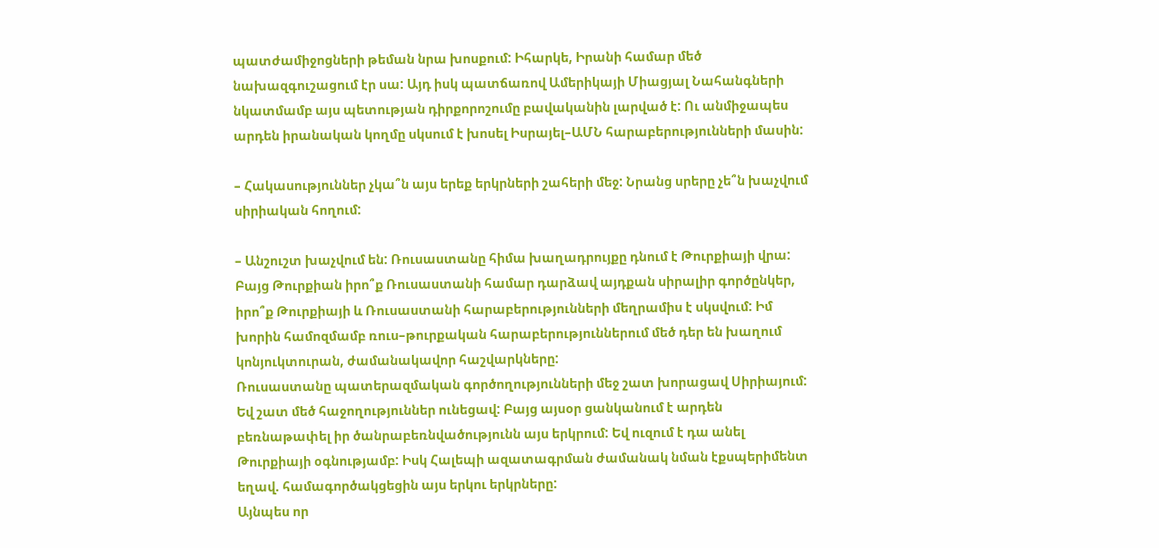պատժամիջոցների թեման նրա խոսքում: Իհարկե, Իրանի համար մեծ նախազգուշացում էր սա: Այդ իսկ պատճառով Ամերիկայի Միացյալ Նահանգների նկատմամբ այս պետության դիրքորոշումը բավականին լարված է: Ու անմիջապես արդեն իրանական կողմը սկսում է խոսել Իսրայել–ԱՄՆ հարաբերությունների մասին:

– Հակասություններ չկա՞ն այս երեք երկրների շահերի մեջ: Նրանց սրերը չե՞ն խաչվում սիրիական հողում:

– Անշուշտ խաչվում են: Ռուսաստանը հիմա խաղադրույքը դնում է Թուրքիայի վրա: Բայց Թուրքիան իրո՞ք Ռուսաստանի համար դարձավ այդքան սիրալիր գործընկեր, իրո՞ք Թուրքիայի և Ռուսաստանի հարաբերությունների մեղրամիս է սկսվում: Իմ խորին համոզմամբ ռուս–թուրքական հարաբերություններում մեծ դեր են խաղում կոնյուկտուրան, ժամանակավոր հաշվարկները:
Ռուսաստանը պատերազմական գործողությունների մեջ շատ խորացավ Սիրիայում: Եվ շատ մեծ հաջողություններ ունեցավ: Բայց այսօր ցանկանում է արդեն բեռնաթափել իր ծանրաբեռնվածությունն այս երկրում: Եվ ուզում է դա անել Թուրքիայի օգնությամբ: Իսկ Հալեպի ազատագրման ժամանակ նման էքսպերիմենտ եղավ. համագործակցեցին այս երկու երկրները:
Այնպես որ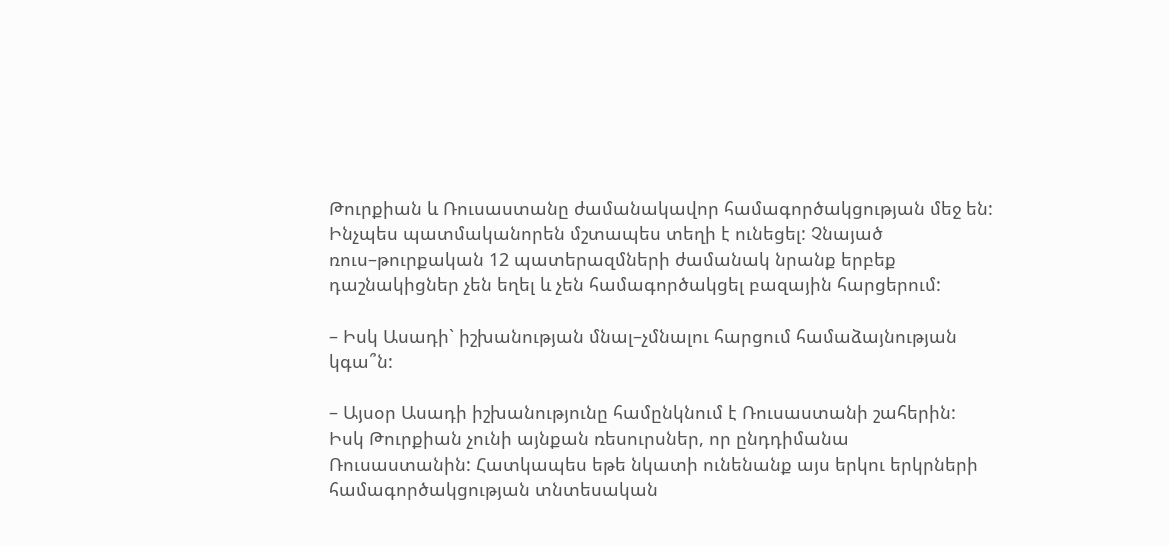Թուրքիան և Ռուսաստանը ժամանակավոր համագործակցության մեջ են: Ինչպես պատմականորեն մշտապես տեղի է ունեցել: Չնայած ռուս–թուրքական 12 պատերազմների ժամանակ նրանք երբեք դաշնակիցներ չեն եղել և չեն համագործակցել բազային հարցերում:

– Իսկ Ասադի` իշխանության մնալ–չմնալու հարցում համաձայնության կգա՞ն:

– Այսօր Ասադի իշխանությունը համընկնում է Ռուսաստանի շահերին: Իսկ Թուրքիան չունի այնքան ռեսուրսներ, որ ընդդիմանա Ռուսաստանին: Հատկապես եթե նկատի ունենանք այս երկու երկրների համագործակցության տնտեսական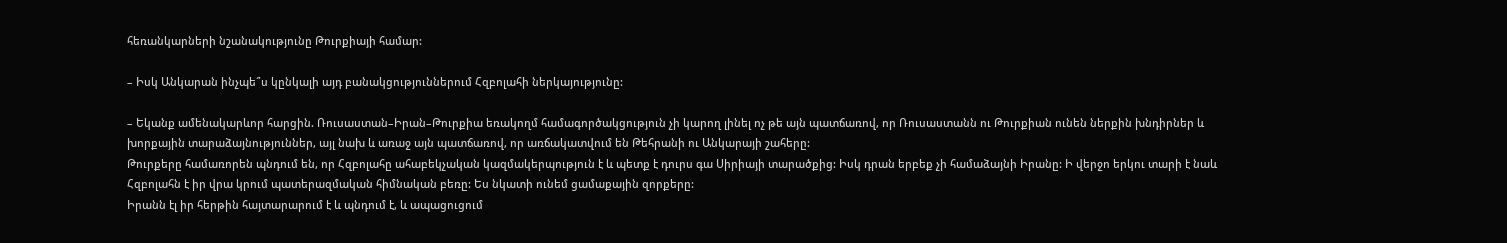հեռանկարների նշանակությունը Թուրքիայի համար:

– Իսկ Անկարան ինչպե՞ս կընկալի այդ բանակցություններում Հզբոլահի ներկայությունը:

– Եկանք ամենակարևոր հարցին. Ռուսաստան–Իրան–Թուրքիա եռակողմ համագործակցություն չի կարող լինել ոչ թե այն պատճառով, որ Ռուսաստանն ու Թուրքիան ունեն ներքին խնդիրներ և խորքային տարաձայնություններ, այլ նախ և առաջ այն պատճառով, որ առճակատվում են Թեհրանի ու Անկարայի շահերը:
Թուրքերը համառորեն պնդում են, որ Հզբոլահը ահաբեկչական կազմակերպություն է և պետք է դուրս գա Սիրիայի տարածքից: Իսկ դրան երբեք չի համաձայնի Իրանը: Ի վերջո երկու տարի է նաև Հզբոլահն է իր վրա կրում պատերազմական հիմնական բեռը: Ես նկատի ունեմ ցամաքային զորքերը:
Իրանն էլ իր հերթին հայտարարում է և պնդում է, և ապացուցում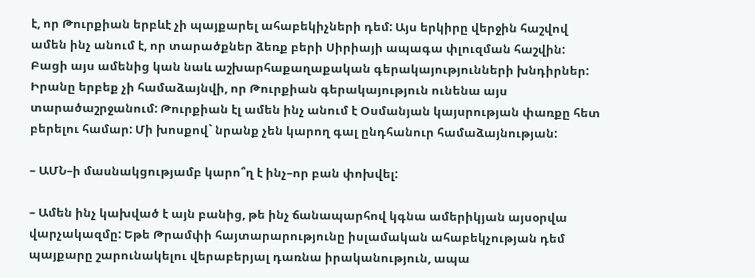է, որ Թուրքիան երբևէ չի պայքարել ահաբեկիչների դեմ: Այս երկիրը վերջին հաշվով ամեն ինչ անում է, որ տարածքներ ձեռք բերի Սիրիայի ապագա փլուզման հաշվին:
Բացի այս ամենից կան նաև աշխարհաքաղաքական գերակայությունների խնդիրներ: Իրանը երբեք չի համաձայնվի, որ Թուրքիան գերակայություն ունենա այս տարածաշրջանում: Թուրքիան էլ ամեն ինչ անում է Օսմանյան կայսրության փառքը հետ բերելու համար: Մի խոսքով` նրանք չեն կարող գալ ընդհանուր համաձայնության:

– ԱՄՆ–ի մասնակցությամբ կարո՞ղ է ինչ–որ բան փոխվել:

– Ամեն ինչ կախված է այն բանից, թե ինչ ճանապարհով կգնա ամերիկյան այսօրվա վարչակազմը: Եթե Թրամփի հայտարարությունը իսլամական ահաբեկչության դեմ պայքարը շարունակելու վերաբերյալ դառնա իրականություն, ապա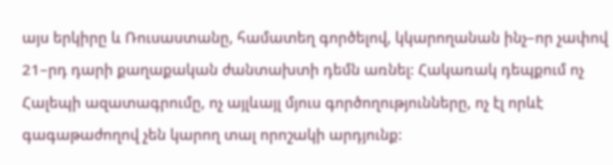այս երկիրը և Ռուսաստանը, համատեղ գործելով, կկարողանան ինչ–որ չափով 21–րդ դարի քաղաքական ժանտախտի դեմն առնել: Հակառակ դեպքում ոչ Հալեպի ազատագրումը, ոչ այլևայլ մյուս գործողությունները, ոչ էլ որևէ գագաթաժողով չեն կարող տալ որոշակի արդյունք: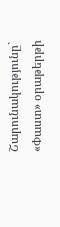Շարունակությունը` «Փաստ» օրաթերթի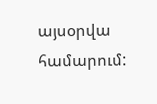այսօրվա համարում: